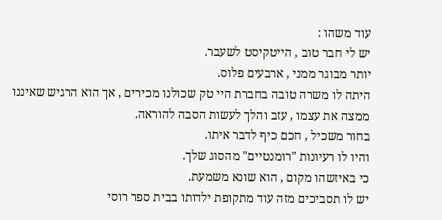עוד משהו :
יש לי חבר טוב , הייטקיסט לשעבר.
יותר מבוגר ממני , ארבעים פלוס.
היתה לו משרה טובה בחברת היי טק שכולנו מכירים , אך הוא הרגיש שאיננו ממצה את עצמו , עזב והלך לעשות הסבה להוראה.
בחור משכיל , חכם כיף לדבר איתו.
והיו לו רעיונות "רומנטיים" מהסוג שלך.
כי באיזשהו מקום , הוא שונא משמעת.
יש לו תסביכים מזה עוד מתקופת ילדותו בבית ספר רוסי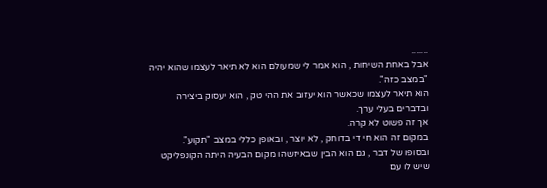.......
אבל באחת השיחות , הוא אמר לי שמעולם הוא לא תיאר לעצמו שהוא יהיה "במצב כזה".
הוא תיאר לעצמו שכאשר הוא יעזוב את ההי טק , הוא יעסוק ביצירה ובדברים בעלי ערך.
אך זה פשוט לא קרה.
במקום זה הוא חי די בדוחק , לא יוצר , ובאופן כללי במצב "תקוע".
ובסופו של דבר , גם הוא הבין שבאיזשהו מקום הבעיה היתה הקונפליקט שיש לו עם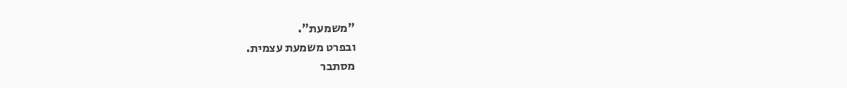"משמעת".
ובפרט משמעת עצמית.
מסתבר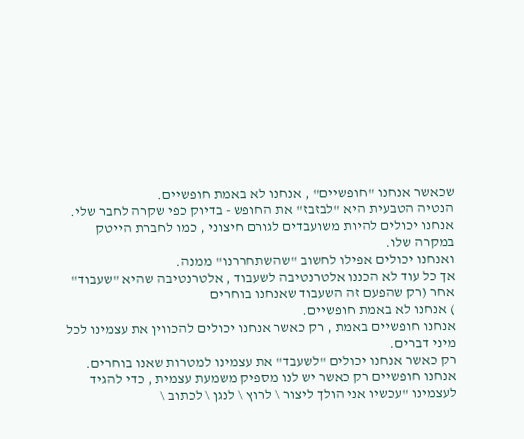שכאשר אנחנו "חופשיים" , אנחנו לא באמת חופשיים.
הנטיה הטבעית היא "לבזבז" את החופש - בדיוק כפי שקרה לחבר שלי.
אנחנו יכולים להיות משועבדים לגורם חיצוני , כמו לחברת הייטק במקרה שלו.
ואנחנו יכולים אפילו לחשוב "שהשתחררנו" ממנה.
אך כל עוד לא הכננו אלטרנטיבה לשעבוד , אלטרנטיבה שהיא "שעבוד" אחר (רק שהפעם זה השעבוד שאנחנו בוחרים
) אנחנו לא באמת חופשיים.
אנחנו חופשיים באמת , רק כאשר אנחנו יכולים להכווין את עצמינו לכל מיני דברים.
רק כאשר אנחנו יכולים "לשעבד" את עצמינו למטרות שאנו בוחרים.
אנחנו חופשיים רק כאשר יש לנו מספיק משמעת עצמית , כדי להגיד לעצמינו "עכשיו אני הולך ליצור \ לרוץ \ לנגן \ לכתוב \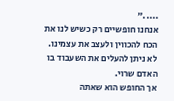....."
אנחנו חופשיים רק כשיש לנו את הכח להכווין ולעצב את עצמינו.
לא ניתן להעלים את השעבוד בו האדם שרוי.
אך החופש הוא שאתה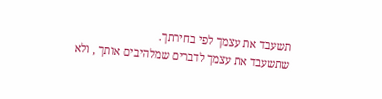תשעבד את עצמך לפי בחירתך.
שתשעבד את עצמך לדברים שמלהיבים אותך , ולא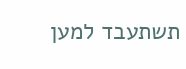תשתעבד למען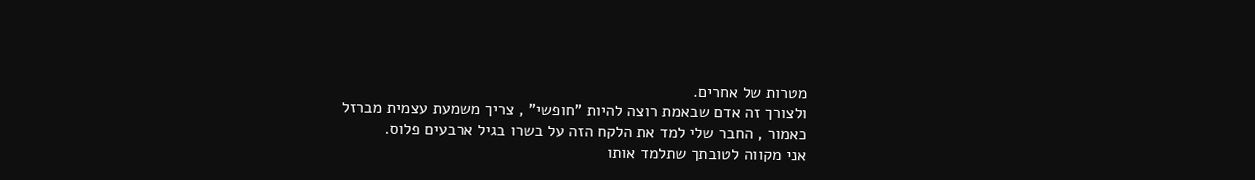מטרות של אחרים.
ולצורך זה אדם שבאמת רוצה להיות "חופשי" , צריך משמעת עצמית מברזל
כאמור , החבר שלי למד את הלקח הזה על בשרו בגיל ארבעים פלוס.
אני מקווה לטובתך שתלמד אותו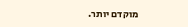מוקדם יותר.